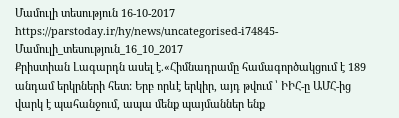Մամուլի տեսություն 16-10-2017
https://parstoday.ir/hy/news/uncategorised-i74845-Մամուլի_տեսություն_16_10_2017
Քրիստիան Լագարդն ասել է.«Հիմնադրամը համագործակցում է 189 անդամ երկրների հետ: Երբ որևէ երկիր, այդ թվում ՝ ԻԻՀ-ը ԱՄՀ-ից վարկ է պահանջում, ապա մենք պայմաններ ենք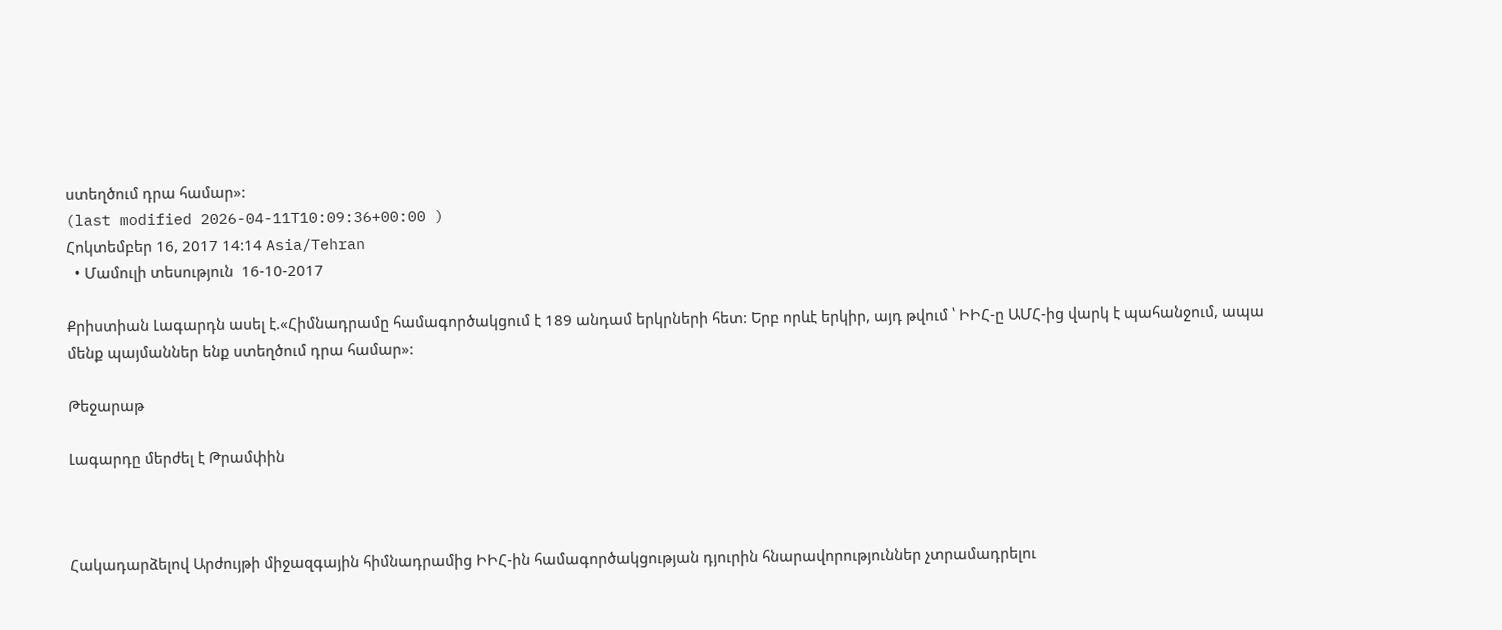ստեղծում դրա համար»:
(last modified 2026-04-11T10:09:36+00:00 )
Հոկտեմբեր 16, 2017 14:14 Asia/Tehran
  • Մամուլի տեսություն  16-10-2017

Քրիստիան Լագարդն ասել է.«Հիմնադրամը համագործակցում է 189 անդամ երկրների հետ: Երբ որևէ երկիր, այդ թվում ՝ ԻԻՀ-ը ԱՄՀ-ից վարկ է պահանջում, ապա մենք պայմաններ ենք ստեղծում դրա համար»:

Թեջարաթ

Լագարդը մերժել է Թրամփին



Հակադարձելով Արժույթի միջազգային հիմնադրամից ԻԻՀ-ին համագործակցության դյուրին հնարավորություններ չտրամադրելու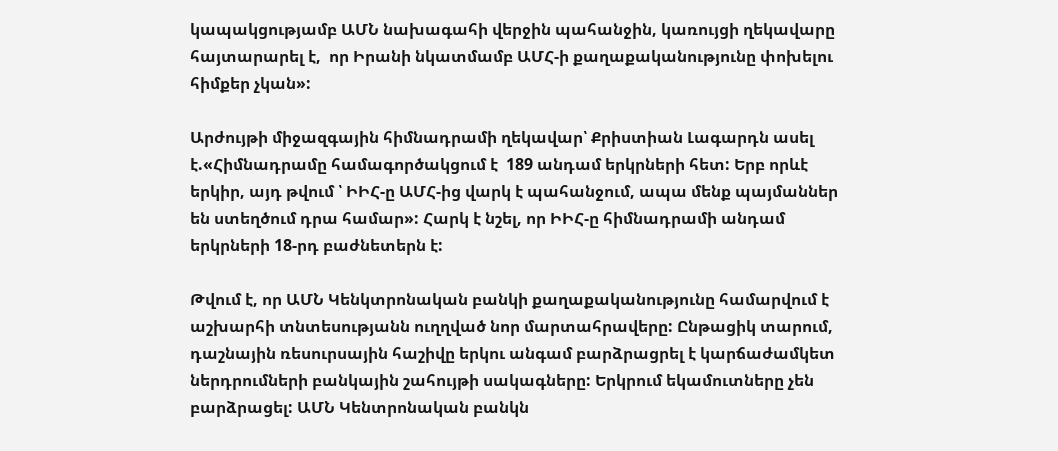կապակցությամբ ԱՄՆ նախագահի վերջին պահանջին, կառույցի ղեկավարը հայտարարել է,  որ Իրանի նկատմամբ ԱՄՀ-ի քաղաքականությունը փոխելու հիմքեր չկան»:

Արժույթի միջազգային հիմնադրամի ղեկավար՝ Քրիստիան Լագարդն ասել է.«Հիմնադրամը համագործակցում է  189 անդամ երկրների հետ: Երբ որևէ երկիր, այդ թվում ՝ ԻԻՀ-ը ԱՄՀ-ից վարկ է պահանջում, ապա մենք պայմաններ են ստեղծում դրա համար»: Հարկ է նշել, որ ԻԻՀ-ը հիմնադրամի անդամ երկրների 18-րդ բաժնետերն է:

Թվում է, որ ԱՄՆ Կենկտրոնական բանկի քաղաքականությունը համարվում է աշխարհի տնտեսությանն ուղղված նոր մարտահրավերը: Ընթացիկ տարում, դաշնային ռեսուրսային հաշիվը երկու անգամ բարձրացրել է կարճաժամկետ ներդրումների բանկային շահույթի սակագները: Երկրում եկամուտները չեն բարձրացել: ԱՄՆ Կենտրոնական բանկն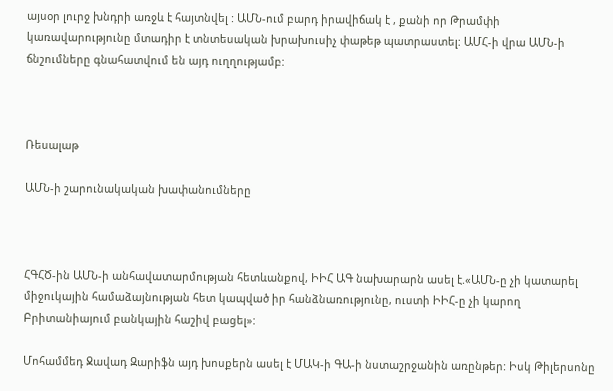այսօր լուրջ խնդրի առջև է հայտնվել : ԱՄՆ-ում բարդ իրավիճակ է , քանի որ Թրամփի կառավարությունը մտադիր է տնտեսական խրախուսիչ փաթեթ պատրաստել: ԱՄՀ-ի վրա ԱՄՆ-ի ճնշումները գնահատվում են այդ ուղղությամբ:



Ռեսալաթ

ԱՄՆ-ի շարունակական խափանումները



ՀԳՀԾ-ին ԱՄՆ-ի անհավատարմության հետևանքով, ԻԻՀ ԱԳ նախարարն ասել է.«ԱՄՆ-ը չի կատարել միջուկային համաձայնության հետ կապված իր հանձնառությունը, ուստի ԻԻՀ-ը չի կարող Բրիտանիայում բանկային հաշիվ բացել»:

Մոհամմեդ Ջավադ Զարիֆն այդ խոսքերն ասել է ՄԱԿ-ի ԳԱ-ի նստաշրջանին առընթեր: Իսկ Թիլերսոնը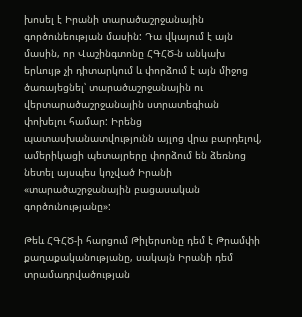խոսել է Իրանի տարածաշրջանային գործունեության մասին: Դա վկայում է այն մասին, որ Վաշինգտոնը ՀԳՀԾ-ն անկախ երևույթ չի դիտարկում և փորձում է այն միջոց ծառայեցնել՝ տարածաշրջանային ու վերտարածաշրջանային ստրատեգիան փոխելու համար: Իրենց պատասխանատվությունն այլոց վրա բարդելով, ամերիկացի պետայրերը փորձում են ձեռնոց նետել այսպես կոչված Իրանի «տարածաշրջանային բացասական գործունությանը»:

Թեև ՀԳՀԾ-ի հարցում Թիլերսոնը դեմ է Թրամփի քաղաքականությանը, սակայն Իրանի դեմ տրամադրվածության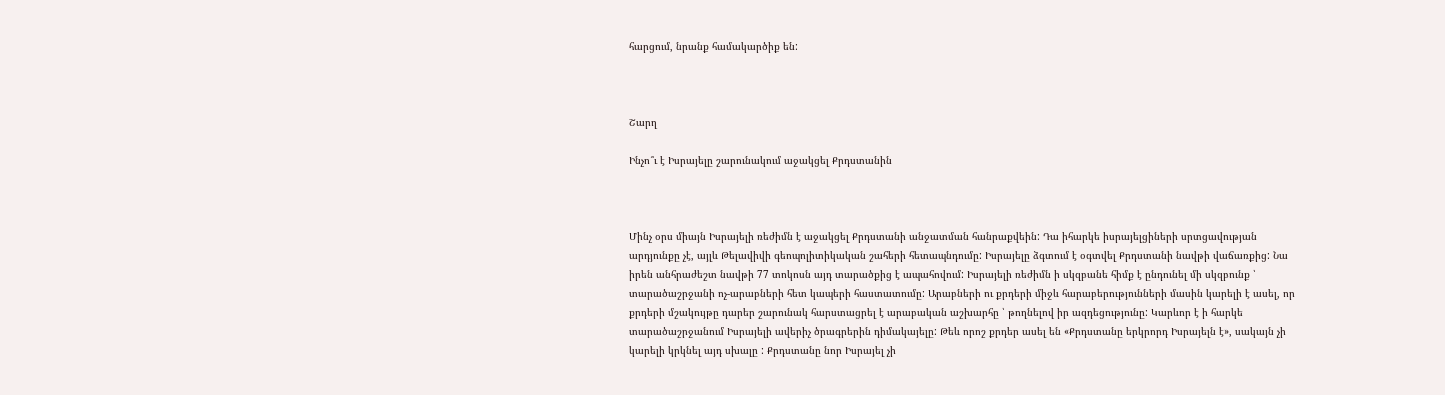հարցում, նրանք համակարծիք են:



Շարղ

Ինչո՞ւ է Իսրայելը շարունակում աջակցել Քրդստանին



Մինչ օրս միայն Իսրայելի ռեժիմն է աջակցել Քրդստանի անջատման հանրաքվեին: Դա իհարկե իսրայելցիների սրտցավության արդյունքը չէ, այլև Թելավիվի գեոպոլիտիկական շահերի հետապնդումը: Իսրայելը ձգտում է օգտվել Քրդստանի նավթի վաճառքից: Նա իրեն անհրաժեշտ նավթի 77 տոկոսն այդ տարածքից է ապահովում: Իսրայելի ռեժիմն ի սկզբանե հիմք է ընդունել մի սկզբունք ՝ տարածաշրջանի ոչ-արաբների հետ կապերի հաստատումը: Արաբների ու քրդերի միջև հարաբերությունների մասին կարելի է ասել, որ քրդերի մշակույթը դարեր շարունակ հարստացրել է արաբական աշխարհը ՝ թողնելով իր ազդեցությունը: Կարևոր է ի հարկե տարածաշրջանում Իսրայելի ավերիչ ծրագրերին դիմակայելը: Թեև որոշ քրդեր ասել են «Քրդստանը երկրորդ Իսրայելն է», սակայն չի կարելի կրկնել այդ սխալը : Քրդստանը նոր Իսրայել չի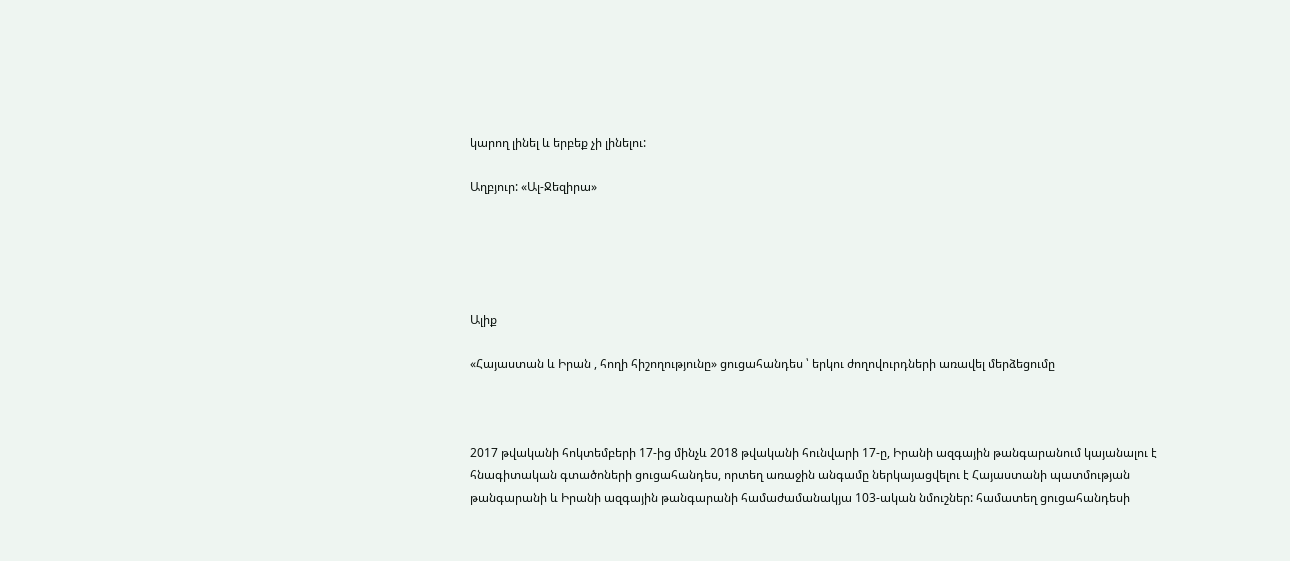կարող լինել և երբեք չի լինելու:

Աղբյուր: «Ալ-Ջեզիրա»





Ալիք

«Հայաստան և Իրան , հողի հիշողությունը» ցուցահանդես ՝ երկու ժողովուրդների առավել մերձեցումը



2017 թվականի հոկտեմբերի 17-ից մինչև 2018 թվականի հունվարի 17-ը, Իրանի ազգային թանգարանում կայանալու է հնագիտական գտածոների ցուցահանդես, որտեղ առաջին անգամը ներկայացվելու է Հայաստանի պատմության թանգարանի և Իրանի ազգային թանգարանի համաժամանակյա 103-ական նմուշներ: համատեղ ցուցահանդեսի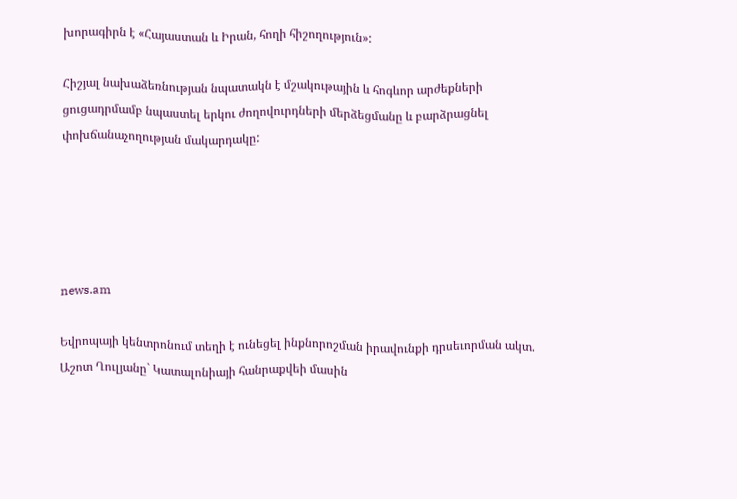խորագիրն է «Հայաստան և Իրան, հողի հիշողություն»:

Հիշյալ նախաձեռնության նպատակն է մշակութային և հոգևոր արժեքների ցուցադրմամբ նպաստել երկու ժողովուրդների մերձեցմանը և բարձրացնել փոխճանաչողության մակարդակը:





news.am

Եվրոպայի կենտրոնում տեղի է ունեցել ինքնորոշման իրավունքի դրսեւորման ակտ. Աշոտ Ղուլյանը` Կատալոնիայի հանրաքվեի մասին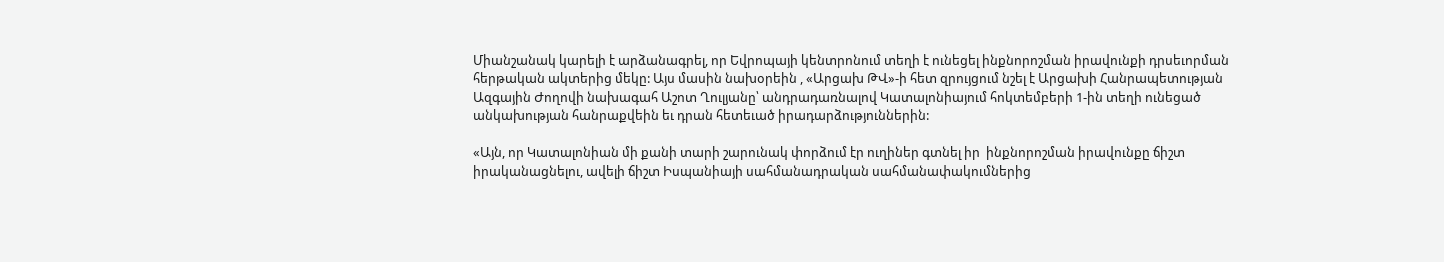Միանշանակ կարելի է արձանագրել, որ Եվրոպայի կենտրոնում տեղի է ունեցել ինքնորոշման իրավունքի դրսեւորման հերթական ակտերից մեկը: Այս մասին նախօրեին , «Արցախ ԹՎ»-ի հետ զրույցում նշել է Արցախի Հանրապետության Ազգային Ժողովի նախագահ Աշոտ Ղուլյանը՝ անդրադառնալով Կատալոնիայում հոկտեմբերի 1-ին տեղի ունեցած անկախության հանրաքվեին եւ դրան հետեւած իրադարձություններին:

«Այն, որ Կատալոնիան մի քանի տարի շարունակ փորձում էր ուղիներ գտնել իր  ինքնորոշման իրավունքը ճիշտ իրականացնելու, ավելի ճիշտ Իսպանիայի սահմանադրական սահմանափակումներից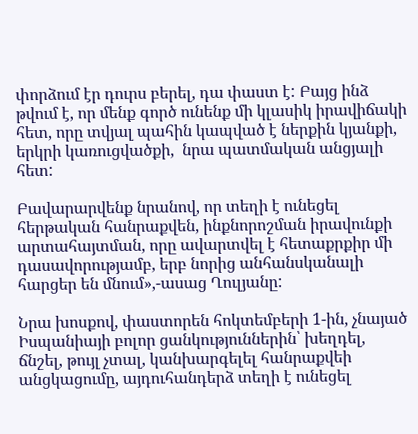փորձում էր դուրս բերել, դա փաստ է: Բայց ինձ թվում է, որ մենք գործ ունենք մի կլասիկ իրավիճակի հետ, որը տվյալ պահին կապված է ներքին կյանքի, երկրի կառուցվածքի,  նրա պատմական անցյալի հետ:

Բավարարվենք նրանով, որ տեղի է ունեցել հերթական հանրաքվեն, ինքնորոշման իրավունքի արտահայտման, որը ավարտվել է հետաքրքիր մի դասավորությամբ, երբ նորից անհանսկանալի հարցեր են մնում»,-ասաց Ղուլյանը:

Նրա խոսքով, փաստորեն հոկտեմբերի 1-ին, չնայած Իսպանիայի բոլոր ցանկություններին՝ խեղդել, ճնշել, թույլ չտալ, կանխարգելել հանրաքվեի անցկացումը, այդուհանդերձ տեղի է ունեցել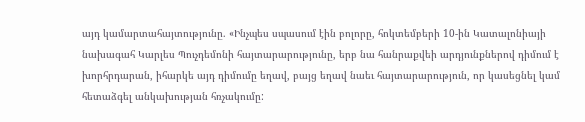այդ կամարտահայտությունը. «Ինչպես սպասում էին բոլորը, հոկտեմբերի 10-ին Կատալոնիայի նախագահ Կարլես Պուչդեմոնի հայտարարությունը, երբ նա հանրաքվեի արդյունքներով դիմում է խորհրդարան, իհարկե այդ դիմումը եղավ, բայց եղավ նաեւ հայտարարություն, որ կասեցնել կամ հետաձգել անկախության հռչակումը: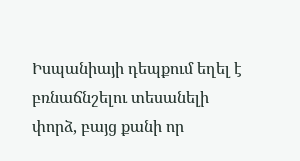Իսպանիայի դեպքում եղել է բռնաճնշելու տեսանելի փորձ, բայց քանի որ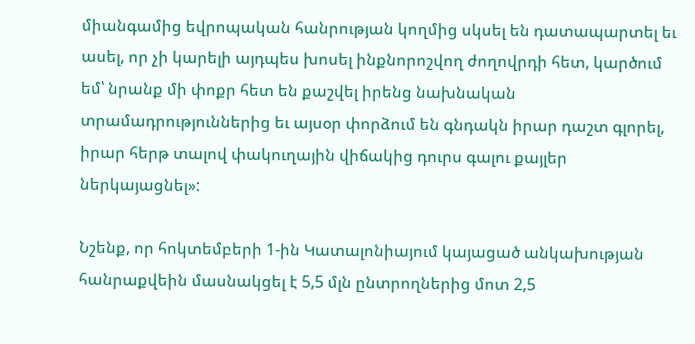միանգամից եվրոպական հանրության կողմից սկսել են դատապարտել եւ ասել, որ չի կարելի այդպես խոսել ինքնորոշվող ժողովրդի հետ, կարծում եմ՝ նրանք մի փոքր հետ են քաշվել իրենց նախնական տրամադրություններից եւ այսօր փորձում են գնդակն իրար դաշտ գլորել, իրար հերթ տալով փակուղային վիճակից դուրս գալու քայլեր ներկայացնել»:

Նշենք, որ հոկտեմբերի 1-ին Կատալոնիայում կայացած անկախության հանրաքվեին մասնակցել է 5,5 մլն ընտրողներից մոտ 2,5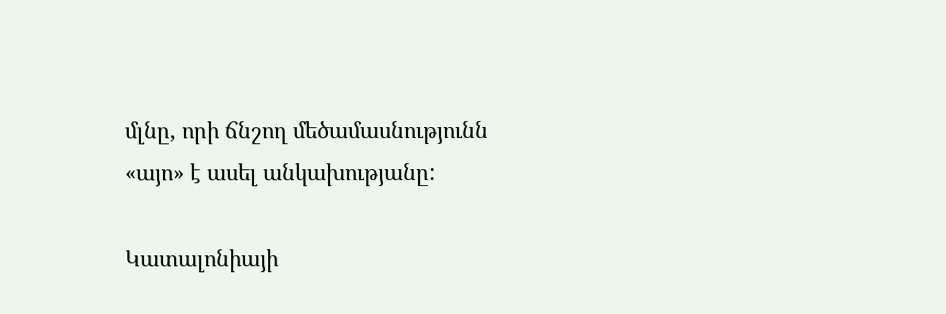մլնը, որի ճնշող մեծամասնությունն «այո» է ասել անկախությանը:

Կատալոնիայի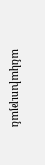անկախության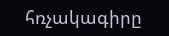հռչակագիրը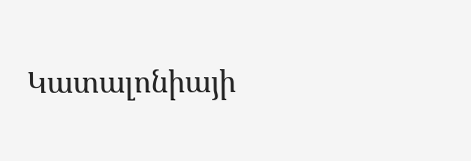Կատալոնիայի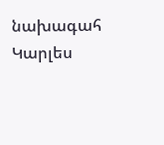նախագահ Կարլես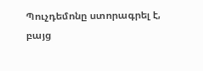Պուչդեմոնը ստորագրել է, բայց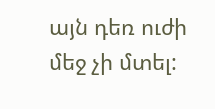այն դեռ ուժի մեջ չի մտել: